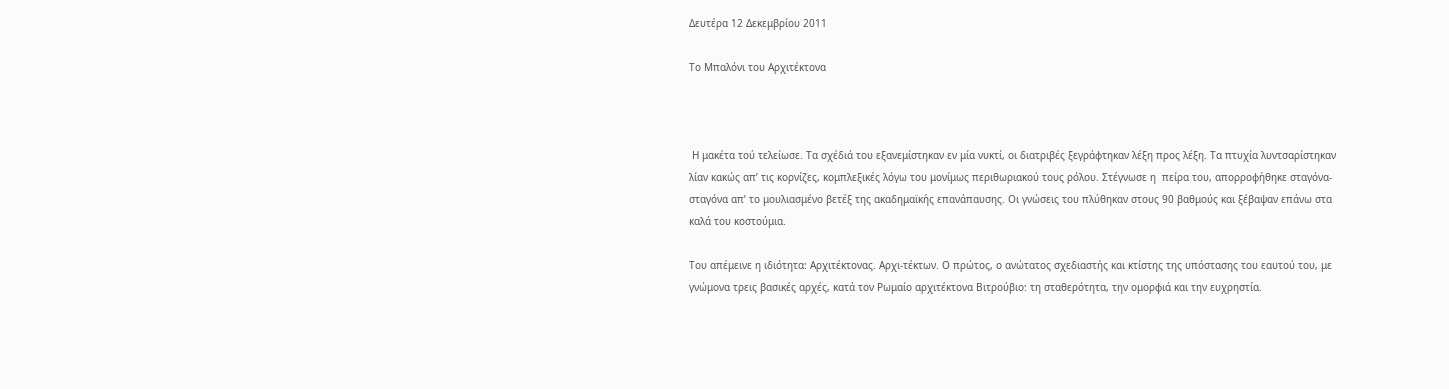Δευτέρα 12 Δεκεμβρίου 2011

Το Μπαλόνι του Αρχιτέκτονα



 Η μακέτα τού τελείωσε. Τα σχέδιά του εξανεμίστηκαν εν μία νυκτί, οι διατριβές ξεγράφτηκαν λέξη προς λέξη. Τα πτυχία λυντσαρίστηκαν λίαν κακώς απ’ τις κορνίζες, κομπλεξικές λόγω του μονίμως περιθωριακού τους ρόλου. Στέγνωσε η  πείρα του, απορροφήθηκε σταγόνα- σταγόνα απ’ το μουλιασμένο βετέξ της ακαδημαϊκής επανάπαυσης. Οι γνώσεις του πλύθηκαν στους 90 βαθμούς και ξέβαψαν επάνω στα καλά του κοστούμια.

Του απέμεινε η ιδιότητα: Αρχιτέκτονας. Αρχι-τέκτων. Ο πρώτος, ο ανώτατος σχεδιαστής και κτίστης της υπόστασης του εαυτού του, με γνώμονα τρεις βασικές αρχές, κατά τον Ρωμαίο αρχιτέκτονα Βιτρούβιο: τη σταθερότητα, την ομορφιά και την ευχρηστία.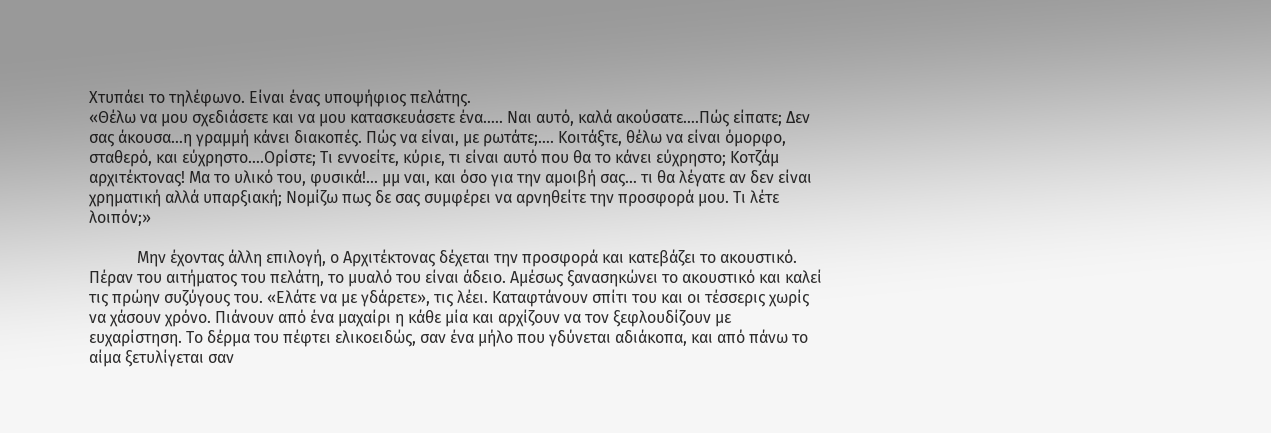Χτυπάει το τηλέφωνο. Είναι ένας υποψήφιος πελάτης.
«Θέλω να μου σχεδιάσετε και να μου κατασκευάσετε ένα….. Ναι αυτό, καλά ακούσατε….Πώς είπατε; Δεν σας άκουσα…η γραμμή κάνει διακοπές. Πώς να είναι, με ρωτάτε;…. Κοιτάξτε, θέλω να είναι όμορφο, σταθερό, και εύχρηστο….Ορίστε; Τι εννοείτε, κύριε, τι είναι αυτό που θα το κάνει εύχρηστο; Κοτζάμ αρχιτέκτονας! Μα το υλικό του, φυσικά!... μμ ναι, και όσο για την αμοιβή σας… τι θα λέγατε αν δεν είναι χρηματική αλλά υπαρξιακή; Νομίζω πως δε σας συμφέρει να αρνηθείτε την προσφορά μου. Τι λέτε λοιπόν;»

            Μην έχοντας άλλη επιλογή, ο Αρχιτέκτονας δέχεται την προσφορά και κατεβάζει το ακουστικό. Πέραν του αιτήματος του πελάτη, το μυαλό του είναι άδειο. Αμέσως ξανασηκώνει το ακουστικό και καλεί τις πρώην συζύγους του. «Ελάτε να με γδάρετε», τις λέει. Καταφτάνουν σπίτι του και οι τέσσερις χωρίς να χάσουν χρόνο. Πιάνουν από ένα μαχαίρι η κάθε μία και αρχίζουν να τον ξεφλουδίζουν με ευχαρίστηση. Το δέρμα του πέφτει ελικοειδώς, σαν ένα μήλο που γδύνεται αδιάκοπα, και από πάνω το αίμα ξετυλίγεται σαν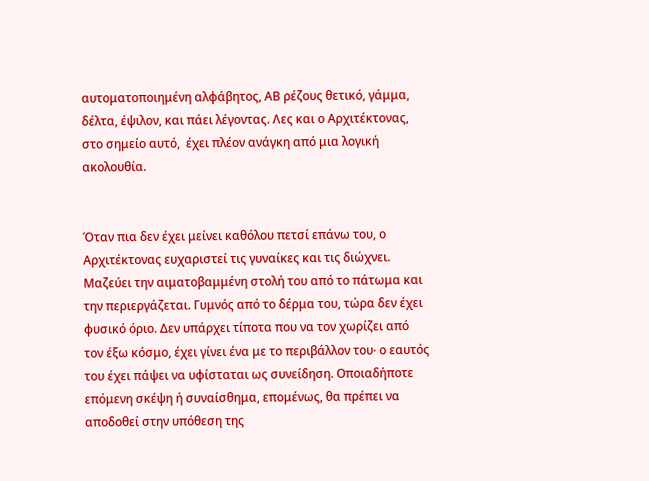αυτοματοποιημένη αλφάβητος, ΑΒ ρέζους θετικό, γάμμα, δέλτα, έψιλον, και πάει λέγοντας. Λες και ο Αρχιτέκτονας, στο σημείο αυτό,  έχει πλέον ανάγκη από μια λογική ακολουθία.


Όταν πια δεν έχει μείνει καθόλου πετσί επάνω του, ο Αρχιτέκτονας ευχαριστεί τις γυναίκες και τις διώχνει. Μαζεύει την αιματοβαμμένη στολή του από το πάτωμα και την περιεργάζεται. Γυμνός από το δέρμα του, τώρα δεν έχει φυσικό όριο. Δεν υπάρχει τίποτα που να τον χωρίζει από τον έξω κόσμο, έχει γίνει ένα με το περιβάλλον του∙ ο εαυτός του έχει πάψει να υφίσταται ως συνείδηση. Οποιαδήποτε επόμενη σκέψη ή συναίσθημα, επομένως, θα πρέπει να αποδοθεί στην υπόθεση της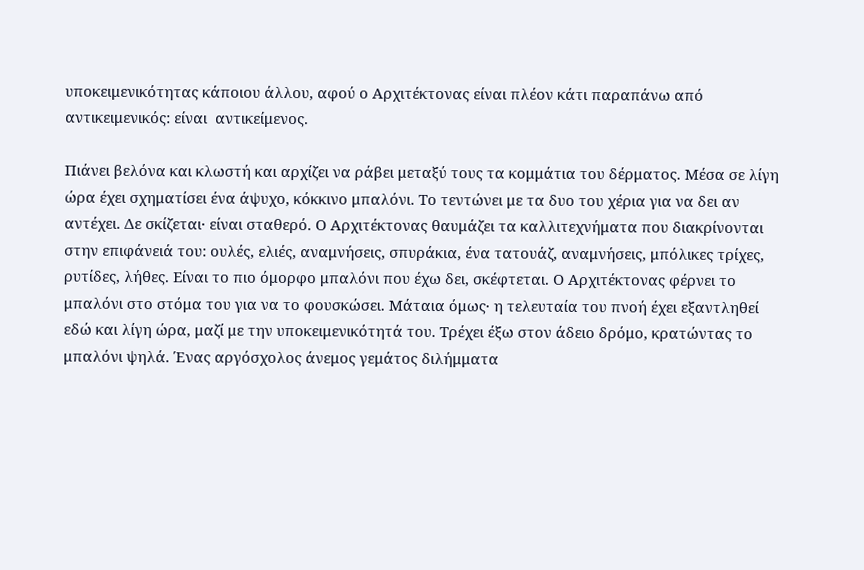υποκειμενικότητας κάποιου άλλου, αφού ο Αρχιτέκτονας είναι πλέον κάτι παραπάνω από αντικειμενικός: είναι  αντικείμενος.

Πιάνει βελόνα και κλωστή και αρχίζει να ράβει μεταξύ τους τα κομμάτια του δέρματος. Μέσα σε λίγη ώρα έχει σχηματίσει ένα άψυχο, κόκκινο μπαλόνι. Το τεντώνει με τα δυο του χέρια για να δει αν αντέχει. Δε σκίζεται∙ είναι σταθερό. Ο Αρχιτέκτονας θαυμάζει τα καλλιτεχνήματα που διακρίνονται στην επιφάνειά του: ουλές, ελιές, αναμνήσεις, σπυράκια, ένα τατουάζ, αναμνήσεις, μπόλικες τρίχες, ρυτίδες, λήθες. Είναι το πιο όμορφο μπαλόνι που έχω δει, σκέφτεται. Ο Αρχιτέκτονας φέρνει το μπαλόνι στο στόμα του για να το φουσκώσει. Μάταια όμως∙ η τελευταία του πνοή έχει εξαντληθεί εδώ και λίγη ώρα, μαζί με την υποκειμενικότητά του. Τρέχει έξω στον άδειο δρόμο, κρατώντας το μπαλόνι ψηλά. Ένας αργόσχολος άνεμος γεμάτος διλήμματα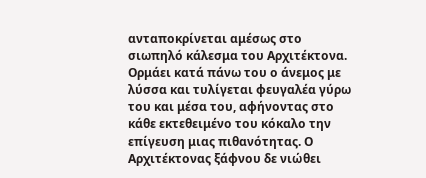ανταποκρίνεται αμέσως στο σιωπηλό κάλεσμα του Αρχιτέκτονα. Ορμάει κατά πάνω του ο άνεμος με λύσσα και τυλίγεται φευγαλέα γύρω του και μέσα του, αφήνοντας στο κάθε εκτεθειμένο του κόκαλο την επίγευση μιας πιθανότητας. Ο Αρχιτέκτονας ξάφνου δε νιώθει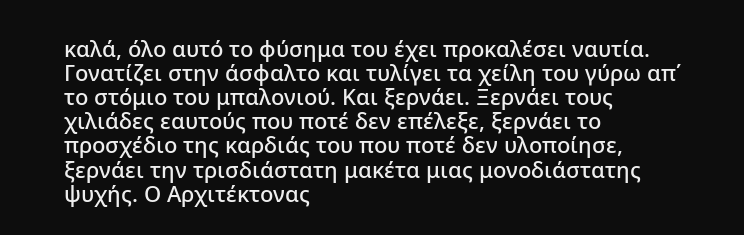καλά, όλο αυτό το φύσημα του έχει προκαλέσει ναυτία. Γονατίζει στην άσφαλτο και τυλίγει τα χείλη του γύρω απ΄ το στόμιο του μπαλονιού. Και ξερνάει. Ξερνάει τους χιλιάδες εαυτούς που ποτέ δεν επέλεξε, ξερνάει το προσχέδιο της καρδιάς του που ποτέ δεν υλοποίησε, ξερνάει την τρισδιάστατη μακέτα μιας μονοδιάστατης ψυχής. Ο Αρχιτέκτονας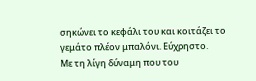σηκώνει το κεφάλι του και κοιτάζει το γεμάτο πλέον μπαλόνι. Εύχρηστο.
Με τη λίγη δύναμη που του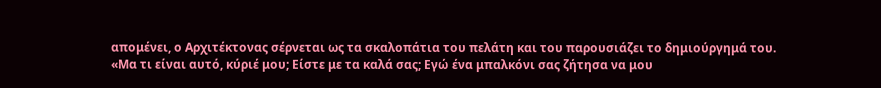απομένει, ο Αρχιτέκτονας σέρνεται ως τα σκαλοπάτια του πελάτη και του παρουσιάζει το δημιούργημά του.
«Μα τι είναι αυτό, κύριέ μου; Είστε με τα καλά σας; Εγώ ένα μπαλκόνι σας ζήτησα να μου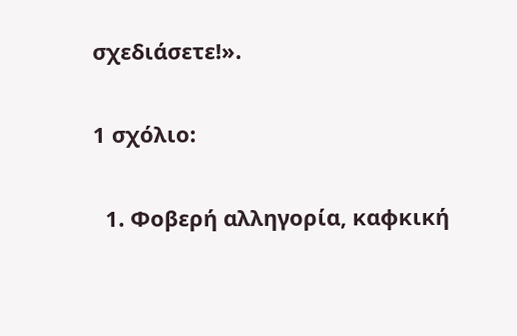σχεδιάσετε!».

1 σχόλιο:

  1. Φοβερή αλληγορία, καφκική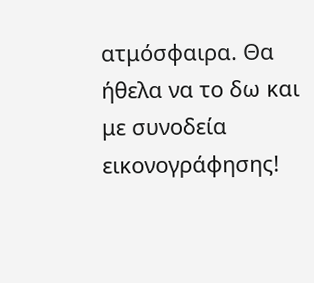ατμόσφαιρα. Θα ήθελα να το δω και με συνοδεία εικονογράφησης!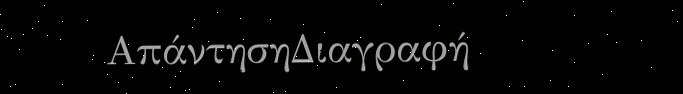ΑπάντησηΔιαγραφή